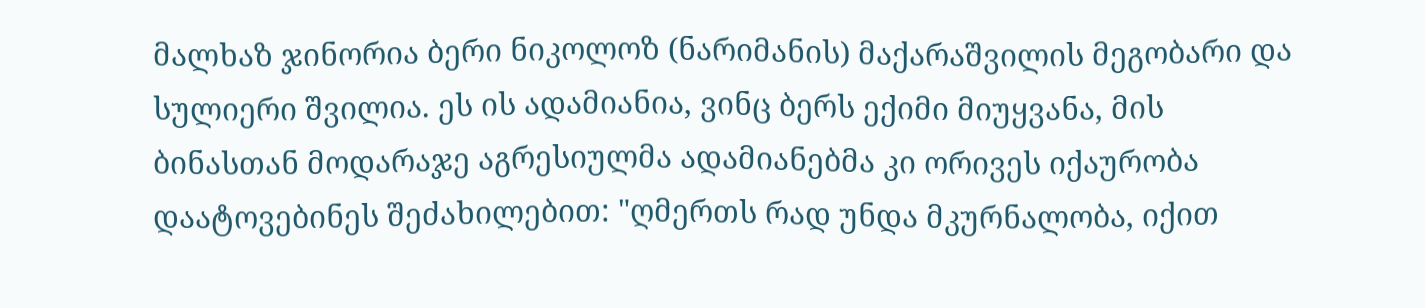მალხაზ ჯინორია ბერი ნიკოლოზ (ნარიმანის) მაქარაშვილის მეგობარი და სულიერი შვილია. ეს ის ადამიანია, ვინც ბერს ექიმი მიუყვანა, მის ბინასთან მოდარაჯე აგრესიულმა ადამიანებმა კი ორივეს იქაურობა დაატოვებინეს შეძახილებით: "ღმერთს რად უნდა მკურნალობა, იქით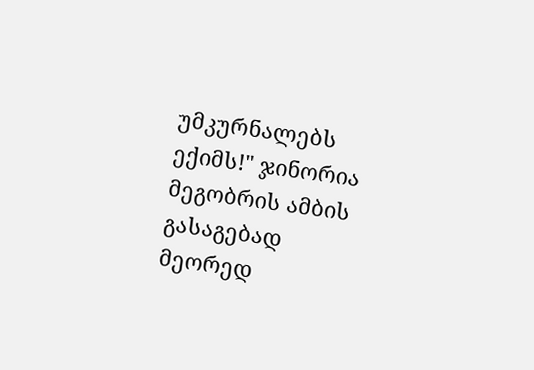უმკურნალებს ექიმს!" ჯინორია მეგობრის ამბის გასაგებად მეორედ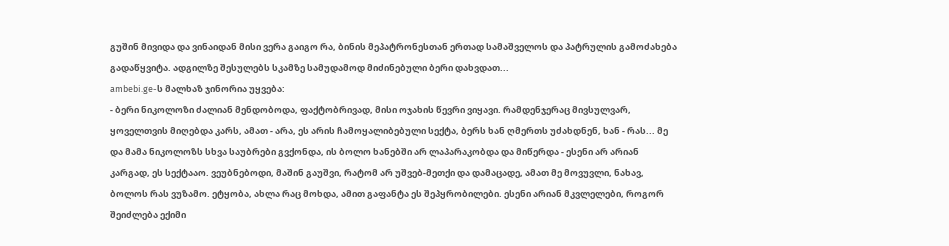გუშინ მივიდა და ვინაიდან მისი ვერა გაიგო რა, ბინის მეპატრონესთან ერთად სამაშველოს და პატრულის გამოძახება გადაწყვიტა. ადგილზე შესულებს სკამზე სამუდამოდ მიძინებული ბერი დახვდათ...
ambebi.ge-ს მალხაზ ჯინორია უყვება:
- ბერი ნიკოლოზი ძალიან მენდობოდა, ფაქტობრივად, მისი ოჯახის წევრი ვიყავი. რამდენჯერაც მივსულვარ, ყოველთვის მიღებდა კარს, ამათ - არა, ეს არის ჩამოყალიბებული სექტა, ბერს ხან ღმერთს უძახდნენ, ხან - რას... მე და მამა ნიკოლოზს სხვა საუბრები გვქონდა, ის ბოლო ხანებში არ ლაპარაკობდა და მიწერდა - ესენი არ არიან კარგად, ეს სექტააო. ვეუბნებოდი, მაშინ გაუშვი, რატომ არ უშვებ-მეთქი და დამაცადე, ამათ მე მოვუვლი, ნახავ, ბოლოს რას ვუზამო. ეტყობა, ახლა რაც მოხდა, ამით გაფანტა ეს შეპყრობილები. ესენი არიან მკვლელები, როგორ შეიძლება ექიმი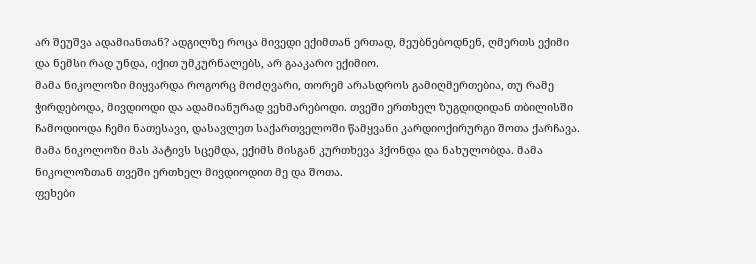არ შეუშვა ადამიანთან? ადგილზე როცა მივედი ექიმთან ერთად, მეუბნებოდნენ, ღმერთს ექიმი და ნემსი რად უნდა, იქით უმკურნალებს, არ გააკარო ექიმიო.
მამა ნიკოლოზი მიყვარდა როგორც მოძღვარი, თორემ არასდროს გამიღმერთებია, თუ რამე ჭირდებოდა, მივდიოდი და ადამიანურად ვეხმარებოდი. თვეში ერთხელ ზუგდიდიდან თბილისში ჩამოდიოდა ჩემი ნათესავი, დასავლეთ საქართველოში წამყვანი კარდიოქირურგი შოთა ქარჩავა. მამა ნიკოლოზი მას პატივს სცემდა, ექიმს მისგან კურთხევა ჰქონდა და ნახულობდა. მამა ნიკოლოზთან თვეში ერთხელ მივდიოდით მე და შოთა.
ფეხები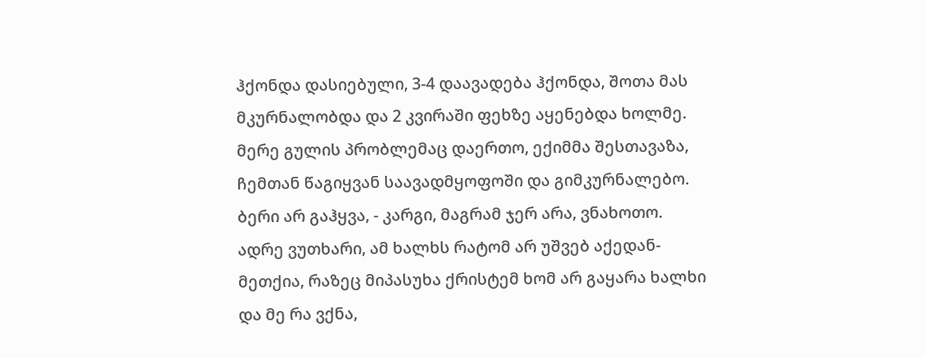ჰქონდა დასიებული, 3-4 დაავადება ჰქონდა, შოთა მას მკურნალობდა და 2 კვირაში ფეხზე აყენებდა ხოლმე. მერე გულის პრობლემაც დაერთო, ექიმმა შესთავაზა, ჩემთან წაგიყვან საავადმყოფოში და გიმკურნალებო. ბერი არ გაჰყვა, - კარგი, მაგრამ ჯერ არა, ვნახოთო. ადრე ვუთხარი, ამ ხალხს რატომ არ უშვებ აქედან-მეთქია, რაზეც მიპასუხა ქრისტემ ხომ არ გაყარა ხალხი და მე რა ვქნა,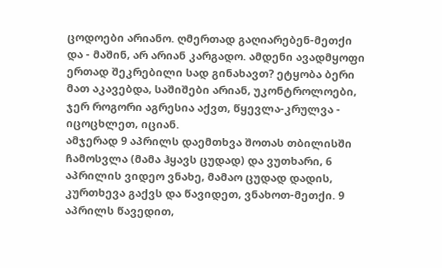ცოდოები არიანო. ღმერთად გაღიარებენ-მეთქი და - მაშინ, არ არიან კარგადო. ამდენი ავადმყოფი ერთად შეკრებილი სად გინახავთ? ეტყობა ბერი მათ აკავებდა, საშიშები არიან, უკონტროლოები, ჯერ როგორი აგრესია აქვთ, წყევლა-კრულვა - იცოცხლეთ, იციან.
ამჯერად 9 აპრილს დაემთხვა შოთას თბილისში ჩამოსვლა (მამა ჰყავს ცუდად) და ვუთხარი, 6 აპრილის ვიდეო ვნახე, მამაო ცუდად დადის, კურთხევა გაქვს და წავიდეთ, ვნახოთ-მეთქი. 9 აპრილს წავედით,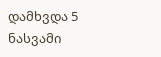დამხვდა 5 ნასვამი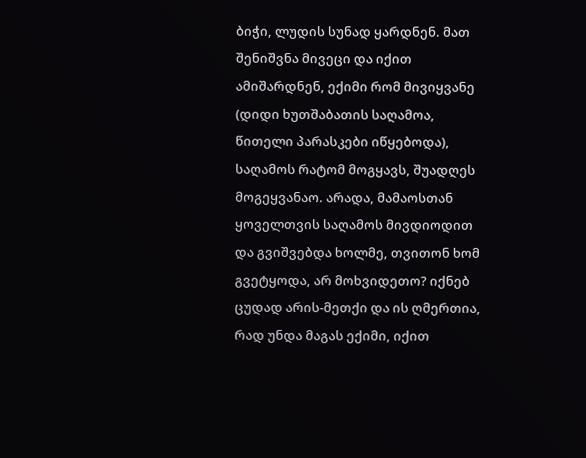ბიჭი, ლუდის სუნად ყარდნენ. მათ შენიშვნა მივეცი და იქით ამიშარდნენ, ექიმი რომ მივიყვანე (დიდი ხუთშაბათის საღამოა, წითელი პარასკები იწყებოდა), საღამოს რატომ მოგყავს, შუადღეს მოგეყვანაო. არადა, მამაოსთან ყოველთვის საღამოს მივდიოდით და გვიშვებდა ხოლმე, თვითონ ხომ გვეტყოდა, არ მოხვიდეთო? იქნებ ცუდად არის-მეთქი და ის ღმერთია, რად უნდა მაგას ექიმი, იქით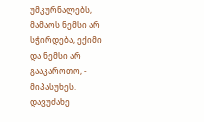უმკურნალებს, მამაოს ნემსი არ სჭირდება, ექიმი და ნემსი არ გააკაროთო, - მიპასუხეს. დავუძახე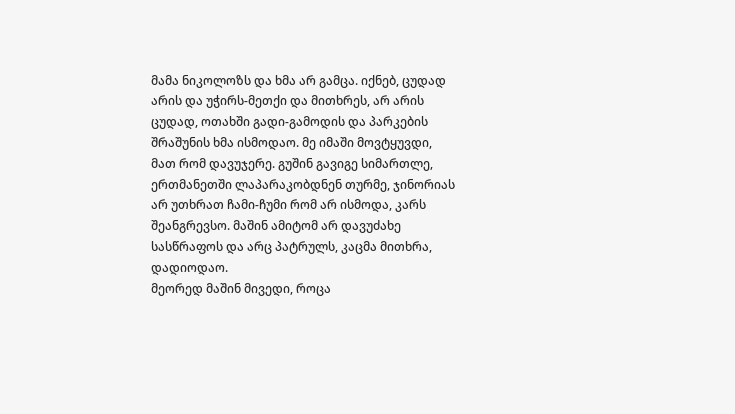მამა ნიკოლოზს და ხმა არ გამცა. იქნებ, ცუდად არის და უჭირს-მეთქი და მითხრეს, არ არის ცუდად, ოთახში გადი-გამოდის და პარკების შრაშუნის ხმა ისმოდაო. მე იმაში მოვტყუვდი, მათ რომ დავუჯერე. გუშინ გავიგე სიმართლე, ერთმანეთში ლაპარაკობდნენ თურმე, ჯინორიას არ უთხრათ ჩამი-ჩუმი რომ არ ისმოდა, კარს შეანგრევსო. მაშინ ამიტომ არ დავუძახე სასწრაფოს და არც პატრულს, კაცმა მითხრა, დადიოდაო.
მეორედ მაშინ მივედი, როცა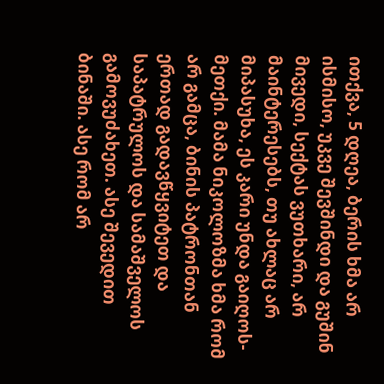ითქვა, 5 დღეა, ბერის ხმა არ ისმისო, უკვე შევშინდი და გუშინ მივედი, სექტას ვუთხარი, არ მაინტერესებს, თუ ახლაც არ მიპასუხა, ეს კარი უნდა გაიღოს-მეთქი. მამა ნიკოლოზმა ხმა რომ არ გამცა, ბინის პატრონთან ერთად გადავწყვიტეთ და საპატრულოს და სამაშველოს გამოვუძახეთ. ასე შევედით ბინაში. ასე რომ არ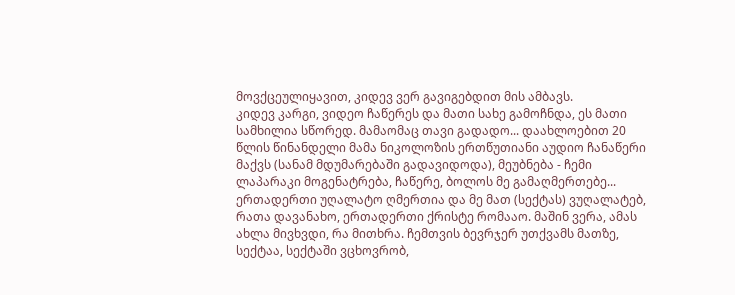მოვქცეულიყავით, კიდევ ვერ გავიგებდით მის ამბავს.
კიდევ კარგი, ვიდეო ჩაწერეს და მათი სახე გამოჩნდა, ეს მათი სამხილია სწორედ. მამაომაც თავი გადადო... დაახლოებით 20 წლის წინანდელი მამა ნიკოლოზის ერთწუთიანი აუდიო ჩანაწერი მაქვს (სანამ მდუმარებაში გადავიდოდა), მეუბნება - ჩემი ლაპარაკი მოგენატრება, ჩაწერე, ბოლოს მე გამაღმერთებე... ერთადერთი უღალატო ღმერთია და მე მათ (სექტას) ვუღალატებ, რათა დავანახო, ერთადერთი ქრისტე რომააო. მაშინ ვერა, ამას ახლა მივხვდი, რა მითხრა. ჩემთვის ბევრჯერ უთქვამს მათზე, სექტაა, სექტაში ვცხოვრობ,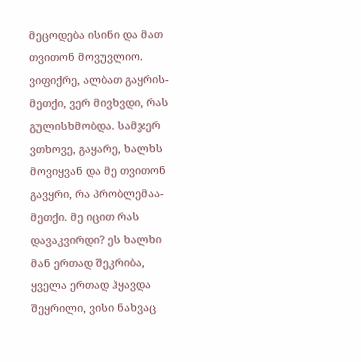მეცოდება ისინი და მათ თვითონ მოვუვლიო. ვიფიქრე, ალბათ გაყრის-მეთქი, ვერ მივხვდი, რას გულისხმობდა. სამჯერ ვთხოვე, გაყარე, ხალხს მოვიყვან და მე თვითონ გავყრი, რა პრობლემაა-მეთქი. მე იცით რას დავაკვირდი? ეს ხალხი მან ერთად შეკრიბა, ყველა ერთად ჰყავდა შეყრილი, ვისი ნახვაც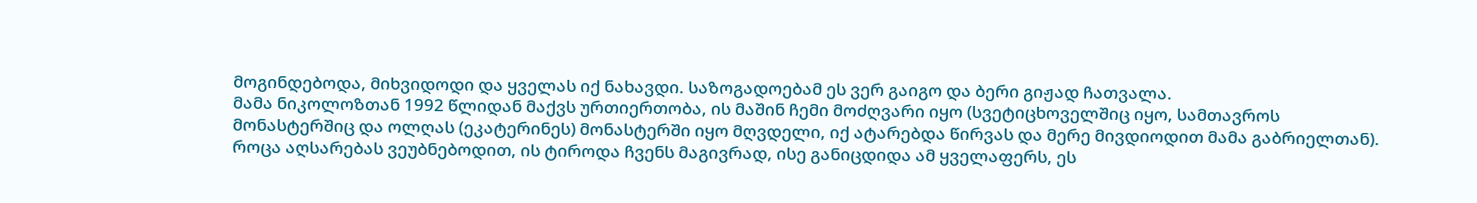მოგინდებოდა, მიხვიდოდი და ყველას იქ ნახავდი. საზოგადოებამ ეს ვერ გაიგო და ბერი გიჟად ჩათვალა.
მამა ნიკოლოზთან 1992 წლიდან მაქვს ურთიერთობა, ის მაშინ ჩემი მოძღვარი იყო (სვეტიცხოველშიც იყო, სამთავროს მონასტერშიც და ოლღას (ეკატერინეს) მონასტერში იყო მღვდელი, იქ ატარებდა წირვას და მერე მივდიოდით მამა გაბრიელთან). როცა აღსარებას ვეუბნებოდით, ის ტიროდა ჩვენს მაგივრად, ისე განიცდიდა ამ ყველაფერს, ეს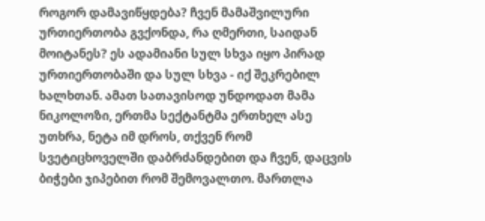როგორ დამავიწყდება? ჩვენ მამაშვილური ურთიერთობა გვქონდა, რა ღმერთი, საიდან მოიტანეს? ეს ადამიანი სულ სხვა იყო პირად ურთიერთობაში და სულ სხვა - იქ შეკრებილ ხალხთან. ამათ სათავისოდ უნდოდათ მამა ნიკოლოზი, ერთმა სექტანტმა ერთხელ ასე უთხრა, ნეტა იმ დროს, თქვენ რომ სვეტიცხოველში დაბრძანდებით და ჩვენ, დაცვის ბიჭები ჯიპებით რომ შემოვალთო. მართლა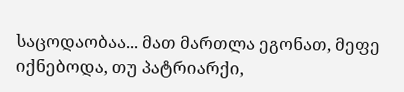საცოდაობაა... მათ მართლა ეგონათ, მეფე იქნებოდა, თუ პატრიარქი,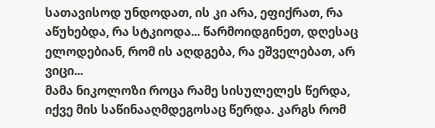სათავისოდ უნდოდათ, ის კი არა, ეფიქრათ, რა აწუხებდა, რა სტკიოდა... წარმოიდგინეთ, დღესაც ელოდებიან, რომ ის აღდგება, რა ეშველებათ, არ ვიცი...
მამა ნიკოლოზი როცა რამე სისულელეს წერდა, იქვე მის საწინააღმდეგოსაც წერდა. კარგს რომ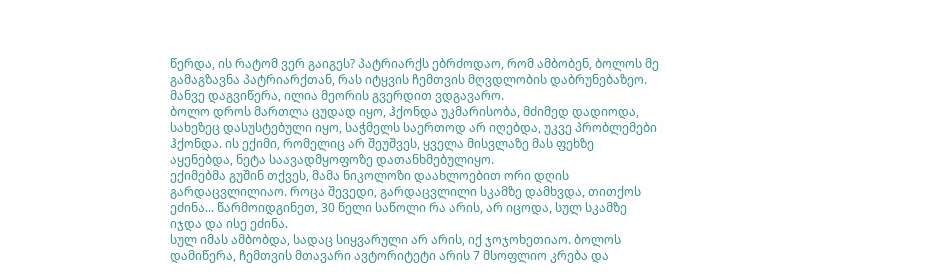წერდა, ის რატომ ვერ გაიგეს? პატრიარქს ებრძოდაო, რომ ამბობენ, ბოლოს მე გამაგზავნა პატრიარქთან, რას იტყვის ჩემთვის მღვდლობის დაბრუნებაზეო. მანვე დაგვიწერა, ილია მეორის გვერდით ვდგავარო.
ბოლო დროს მართლა ცუდად იყო, ჰქონდა უკმარისობა, მძიმედ დადიოდა, სახეზეც დასუსტებული იყო, საჭმელს საერთოდ არ იღებდა, უკვე პრობლემები ჰქონდა. ის ექიმი, რომელიც არ შეუშვეს, ყველა მისვლაზე მას ფეხზე აყენებდა, ნეტა საავადმყოფოზე დათანხმებულიყო.
ექიმებმა გუშინ თქვეს, მამა ნიკოლოზი დაახლოებით ორი დღის გარდაცვლილიაო. როცა შევედი, გარდაცვლილი სკამზე დამხვდა, თითქოს ეძინა... წარმოიდგინეთ, 30 წელი საწოლი რა არის, არ იცოდა, სულ სკამზე იჯდა და ისე ეძინა.
სულ იმას ამბობდა, სადაც სიყვარული არ არის, იქ ჯოჯოხეთიაო. ბოლოს დამიწერა, ჩემთვის მთავარი ავტორიტეტი არის 7 მსოფლიო კრება და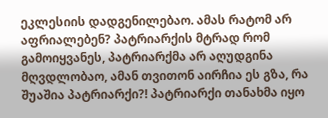ეკლესიის დადგენილებაო. ამას რატომ არ აფრიალებენ? პატრიარქის მტრად რომ გამოიყვანეს, პატრიარქმა არ აღუდგინა მღვდლობაო, ამან თვითონ აირჩია ეს გზა, რა შუაშია პატრიარქი?! პატრიარქი თანახმა იყო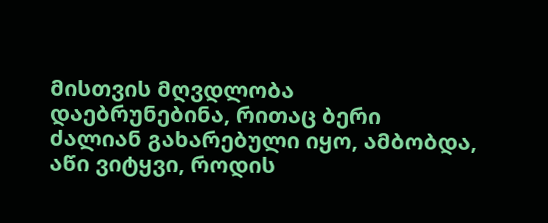მისთვის მღვდლობა დაებრუნებინა, რითაც ბერი ძალიან გახარებული იყო, ამბობდა, აწი ვიტყვი, როდის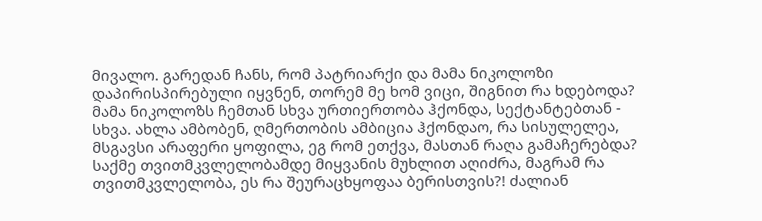მივალო. გარედან ჩანს, რომ პატრიარქი და მამა ნიკოლოზი დაპირისპირებული იყვნენ, თორემ მე ხომ ვიცი, შიგნით რა ხდებოდა? მამა ნიკოლოზს ჩემთან სხვა ურთიერთობა ჰქონდა, სექტანტებთან - სხვა. ახლა ამბობენ, ღმერთობის ამბიცია ჰქონდაო, რა სისულელეა, მსგავსი არაფერი ყოფილა, ეგ რომ ეთქვა, მასთან რაღა გამაჩერებდა? საქმე თვითმკვლელობამდე მიყვანის მუხლით აღიძრა, მაგრამ რა თვითმკვლელობა, ეს რა შეურაცხყოფაა ბერისთვის?! ძალიან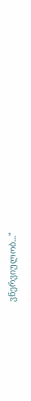ვნერვიულობ..."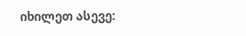იხილეთ ასევე: